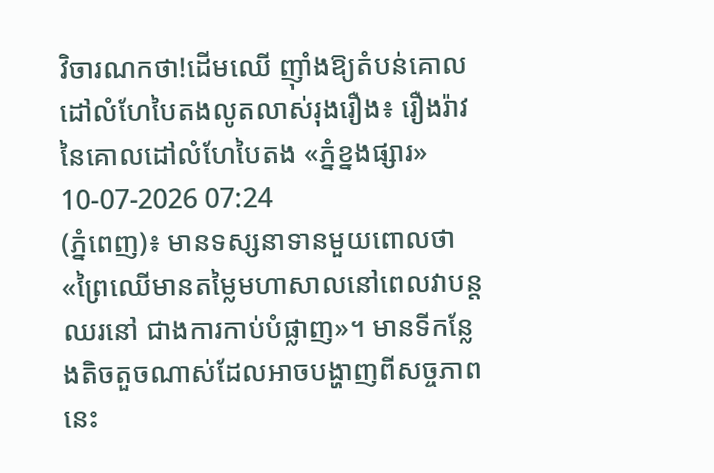វិចារណកថា!ដើមឈើ ញ៉ាំងឱ្យតំបន់គោលដៅលំហែបៃតងលូតលាស់រុងរឿង៖ រឿងរ៉ាវនៃគោលដៅលំហែបៃតង «ភ្នំខ្នងផ្សារ»
10-07-2026 07:24
(ភ្នំពេញ)៖ មានទស្សនាទានមួយពោលថា «ព្រៃឈើមានតម្លៃមហាសាលនៅពេលវាបន្តឈរនៅ ជាងការកាប់បំផ្លាញ»។ មានទីកន្លែងតិចតួចណាស់ដែលអាចបង្ហាញពីសច្ចភាពនេះ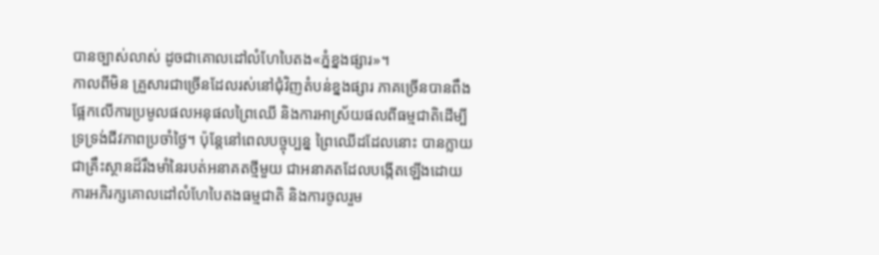បានច្បាស់លាស់ ដូចជាគោលដៅលំហែបៃតង«ភ្នំខ្នងផ្សារ»។
កាលពីមិន គ្រួសារជាច្រើនដែលរស់នៅជុំវិញតំបន់ខ្នងផ្សារ ភាគច្រើនបានពឹងផ្អែកលើការប្រមូលផលអនុផលព្រៃឈើ និងការអាស្រ័យផលពីធម្មជាតិដើម្បីទ្រទ្រង់ជីវភាពប្រចាំថ្ងៃ។ ប៉ុន្តែនៅពេលបច្ចុប្បន្ន ព្រៃឈើដដែលនោះ បានក្លាយជាគ្រឹះស្ថានដ៏រឹងមាំនៃរបត់អនាគតថ្មីមួយ ជាអនាគតដែលបង្កើតឡើងដោយការអភិរក្សគោលដៅលំហែបៃតងធម្មជាតិ និងការចូលរួម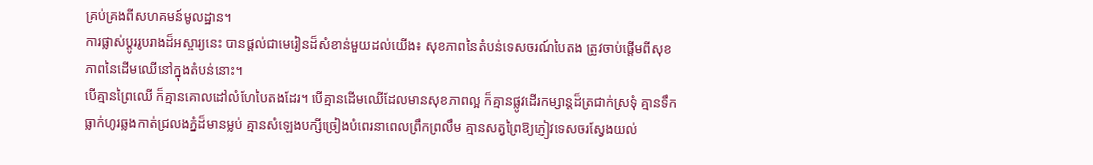គ្រប់គ្រងពីសហគមន៍មូលដ្ឋាន។
ការផ្លាស់ប្ដូររូបរាងដ៏អស្ចារ្យនេះ បានផ្តល់ជាមេរៀនដ៏សំខាន់មួយដល់យើង៖ សុខភាពនៃតំបន់ទេសចរណ៍បៃតង ត្រូវចាប់ផ្តើមពីសុខភាពនៃដើមឈើនៅក្នុងតំបន់នោះ។
បើគ្មានព្រៃឈើ ក៏គ្មានគោលដៅលំហែបៃតងដែរ។ បើគ្មានដើមឈើដែលមានសុខភាពល្អ ក៏គ្មានផ្លូវដើរកម្សាន្តដ៏ត្រជាក់ស្រទុំ គ្មានទឹកធ្លាក់ហូរឆ្លងកាត់ជ្រលងភ្នំដ៏មានម្លប់ គ្មានសំឡេងបក្សីច្រៀងបំពេរនាពេលព្រឹកព្រលឹម គ្មានសត្វព្រៃឱ្យភ្ញៀវទេសចរស្វែងយល់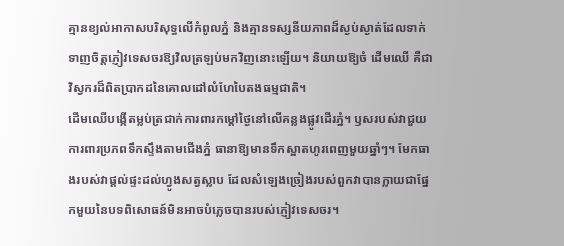គ្មានខ្យល់អាកាសបរិសុទ្ធលើកំពូលភ្នំ និងគ្មានទស្សនីយភាពដ៏ស្ងប់ស្ងាត់ដែលទាក់ទាញចិត្តភ្ញៀវទេសចរឱ្យវិលត្រឡប់មកវិញនោះឡើយ។ និយាយឱ្យចំ ដើមឈើ គឺជាវិស្វករដ៏ពិតប្រាកដនៃគោលដៅលំហែបៃតងធម្មជាតិ។
ដើមឈើបង្កើតម្លប់ត្រជាក់ការពារកម្តៅថ្ងៃនៅលើគន្លងផ្លូវដើរភ្នំ។ ឫសរបស់វាជួយការពារប្រភពទឹកស្ទឹងតាមជើងភ្នំ ធានាឱ្យមានទឹកស្អាតហូរពេញមួយឆ្នាំៗ។ មែកធាងរបស់វាផ្តល់ផ្ទះដល់ហ្វូងសត្វស្លាប ដែលសំឡេងច្រៀងរបស់ពួកវាបានក្លាយជាផ្នែកមួយនៃបទពិសោធន៍មិនអាចបំភ្លេចបានរបស់ភ្ញៀវទេសចរ។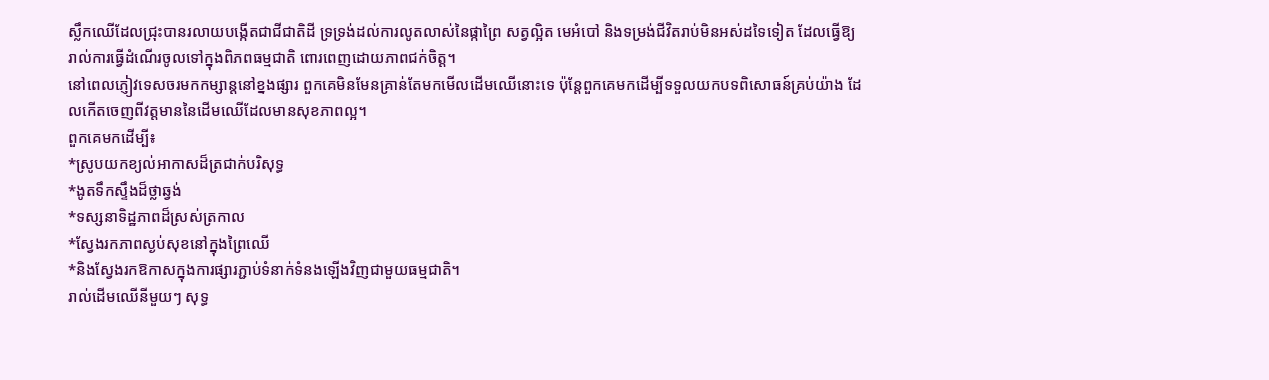ស្លឹកឈើដែលជ្រុះបានរលាយបង្កើតជាជីជាតិដី ទ្រទ្រង់ដល់ការលូតលាស់នៃផ្កាព្រៃ សត្វល្អិត មេអំបៅ និងទម្រង់ជីវិតរាប់មិនអស់ដទៃទៀត ដែលធ្វើឱ្យរាល់ការធ្វើដំណើរចូលទៅក្នុងពិភពធម្មជាតិ ពោរពេញដោយភាពជក់ចិត្ត។
នៅពេលភ្ញៀវទេសចរមកកម្សាន្តនៅខ្នងផ្សារ ពួកគេមិនមែនគ្រាន់តែមកមើលដើមឈើនោះទេ ប៉ុន្តែពួកគេមកដើម្បីទទួលយកបទពិសោធន៍គ្រប់យ៉ាង ដែលកើតចេញពីវត្តមាននៃដើមឈើដែលមានសុខភាពល្អ។
ពួកគេមកដើម្បី៖
*ស្រូបយកខ្យល់អាកាសដ៏ត្រជាក់បរិសុទ្ធ
*ងូតទឹកស្ទឹងដ៏ថ្លាឆ្វង់
*ទស្សនាទិដ្ឋភាពដ៏ស្រស់ត្រកាល
*ស្វែងរកភាពស្ងប់សុខនៅក្នុងព្រៃឈើ
*និងស្វែងរកឱកាសក្នុងការផ្សារភ្ជាប់ទំនាក់ទំនងឡើងវិញជាមួយធម្មជាតិ។
រាល់ដើមឈើនីមួយៗ សុទ្ធ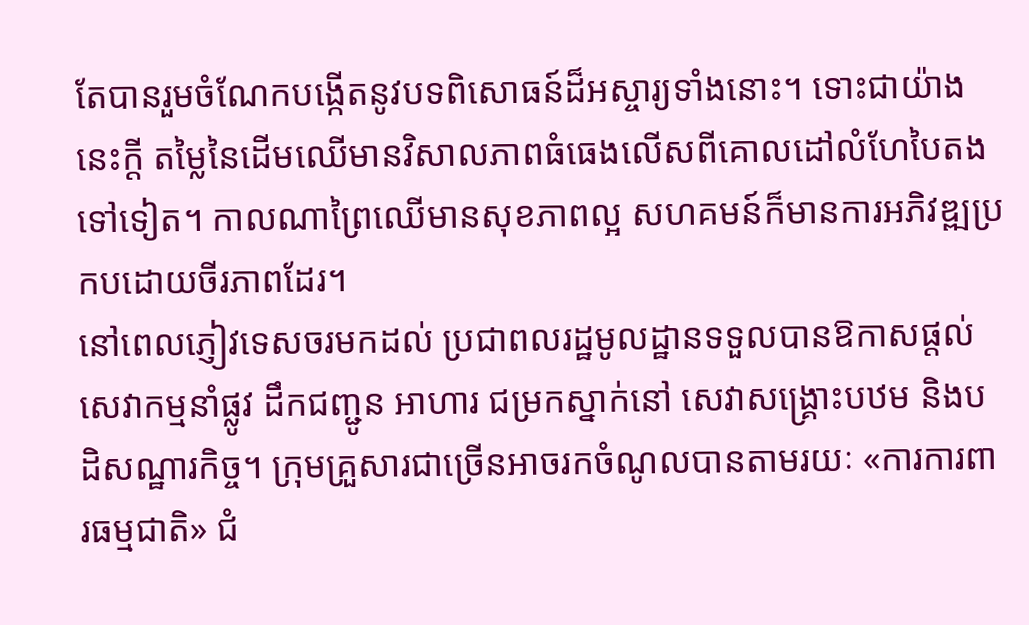តែបានរួមចំណែកបង្កើតនូវបទពិសោធន៍ដ៏អស្ចារ្យទាំងនោះ។ ទោះជាយ៉ាងនេះក្តី តម្លៃនៃដើមឈើមានវិសាលភាពធំធេងលើសពីគោលដៅលំហែបៃតងទៅទៀត។ កាលណាព្រៃឈើមានសុខភាពល្អ សហគមន៍ក៏មានការអភិវឌ្ឍប្រកបដោយចីរភាពដែរ។
នៅពេលភ្ញៀវទេសចរមកដល់ ប្រជាពលរដ្ឋមូលដ្ឋានទទួលបានឱកាសផ្តល់សេវាកម្មនាំផ្លូវ ដឹកជញ្ជូន អាហារ ជម្រកស្នាក់នៅ សេវាសង្គ្រោះបឋម និងបដិសណ្ឋារកិច្ច។ ក្រុមគ្រួសារជាច្រើនអាចរកចំណូលបានតាមរយៈ «ការការពារធម្មជាតិ» ជំ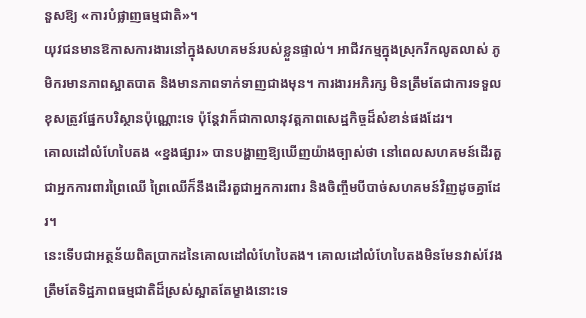នួសឱ្យ «ការបំផ្លាញធម្មជាតិ»។
យុវជនមានឱកាសការងារនៅក្នុងសហគមន៍របស់ខ្លួនផ្ទាល់។ អាជីវកម្មក្នុងស្រុករីកលូតលាស់ ភូមិករមានភាពស្អាតបាត និងមានភាពទាក់ទាញជាងមុន។ ការងារអភិរក្ស មិនត្រឹមតែជាការទទួលខុសត្រូវផ្នែកបរិស្ថានប៉ុណ្ណោះទេ ប៉ុន្តែវាក៏ជាកាលានុវត្តភាពសេដ្ឋកិច្ចដ៏សំខាន់ផងដែរ។
គោលដៅលំហែបៃតង «ខ្នងផ្សារ» បានបង្ហាញឱ្យឃើញយ៉ាងច្បាស់ថា នៅពេលសហគមន៍ដើរតួជាអ្នកការពារព្រៃឈើ ព្រៃឈើក៏នឹងដើរតួជាអ្នកការពារ និងចិញ្ចឹមបីបាច់សហគមន៍វិញដូចគ្នាដែរ។
នេះទើបជាអត្ថន័យពិតប្រាកដនៃគោលដៅលំហែបៃតង។ គោលដៅលំហែបៃតងមិនមែនវាស់វែងត្រឹមតែទិដ្ឋភាពធម្មជាតិដ៏ស្រស់ស្អាតតែម្ខាងនោះទេ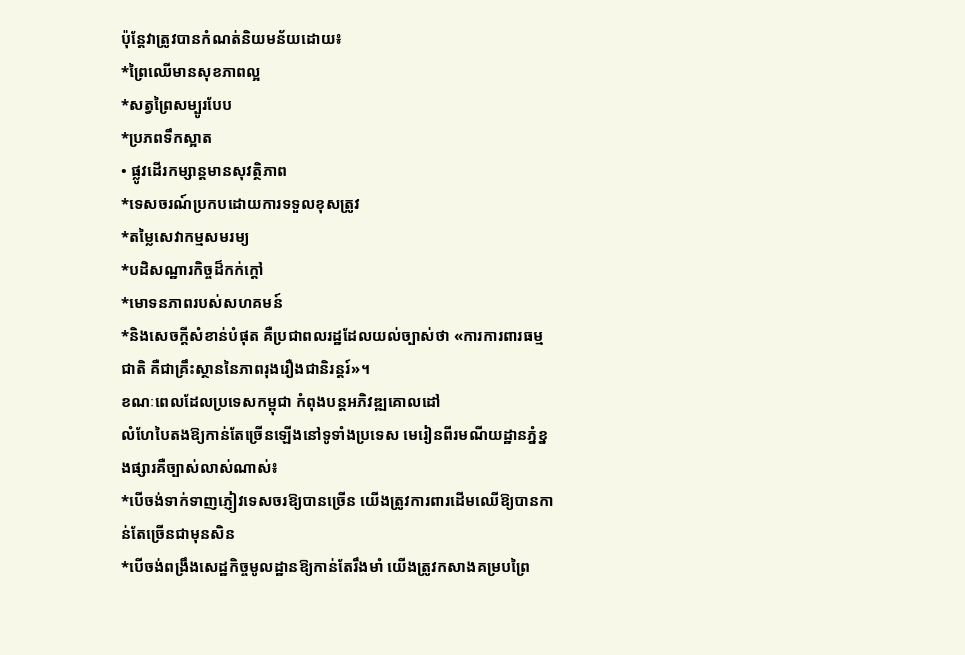ប៉ុន្តែវាត្រូវបានកំណត់និយមន័យដោយ៖
*ព្រៃឈើមានសុខភាពល្អ
*សត្វព្រៃសម្បូរបែប
*ប្រភពទឹកស្អាត
• ផ្លូវដើរកម្សាន្តមានសុវត្ថិភាព
*ទេសចរណ៍ប្រកបដោយការទទួលខុសត្រូវ
*តម្លៃសេវាកម្មសមរម្យ
*បដិសណ្ឋារកិច្ចដ៏កក់ក្តៅ
*មោទនភាពរបស់សហគមន៍
*និងសេចក្តីសំខាន់បំផុត គឺប្រជាពលរដ្ឋដែលយល់ច្បាស់ថា «ការការពារធម្មជាតិ គឺជាគ្រឹះស្ថាននៃភាពរុងរឿងជានិរន្តរ៍»។
ខណៈពេលដែលប្រទេសកម្ពុជា កំពុងបន្តអភិវឌ្ឍគោលដៅ
លំហែបៃតងឱ្យកាន់តែច្រើនឡើងនៅទូទាំងប្រទេស មេរៀនពីរមណីយដ្ឋានភ្នំខ្នងផ្សារគឺច្បាស់លាស់ណាស់៖
*បើចង់ទាក់ទាញភ្ញៀវទេសចរឱ្យបានច្រើន យើងត្រូវការពារដើមឈើឱ្យបានកាន់តែច្រើនជាមុនសិន
*បើចង់ពង្រឹងសេដ្ឋកិច្ចមូលដ្ឋានឱ្យកាន់តែរឹងមាំ យើងត្រូវកសាងគម្របព្រៃ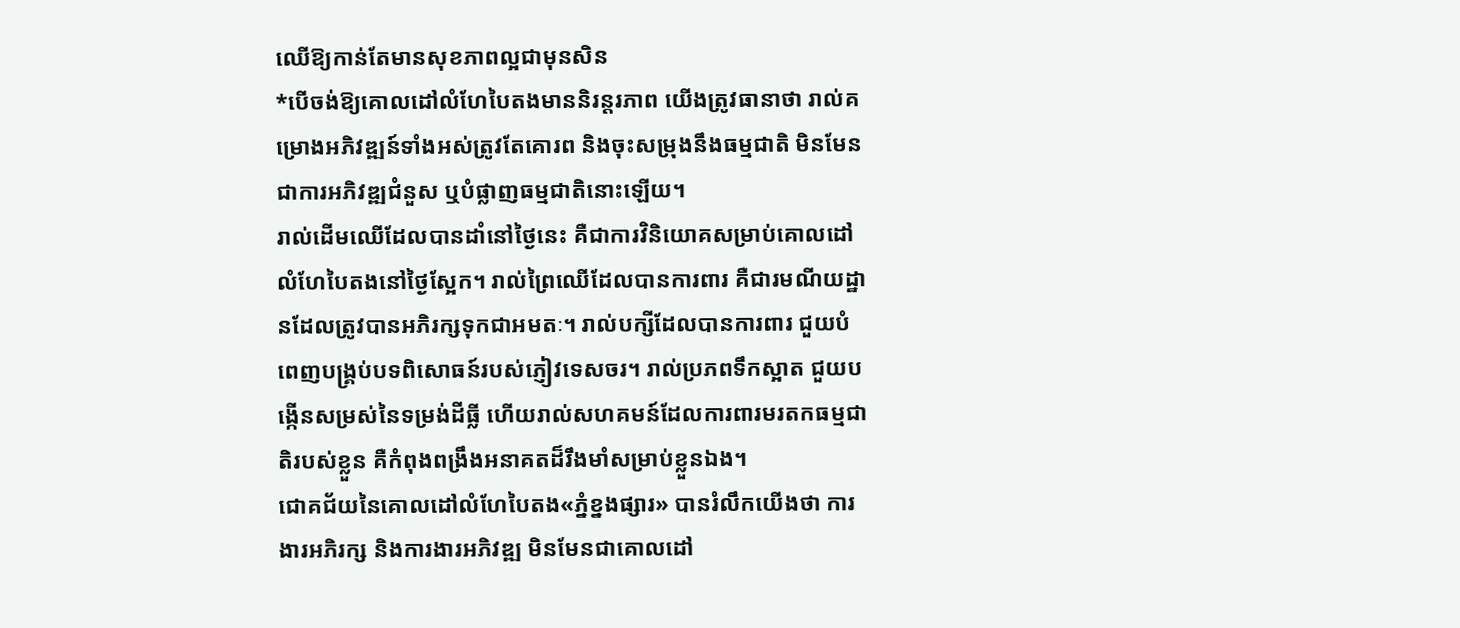ឈើឱ្យកាន់តែមានសុខភាពល្អជាមុនសិន
*បើចង់ឱ្យគោលដៅលំហែបៃតងមាននិរន្តរភាព យើងត្រូវធានាថា រាល់គម្រោងអភិវឌ្ឍន៍ទាំងអស់ត្រូវតែគោរព និងចុះសម្រុងនឹងធម្មជាតិ មិនមែនជាការអភិវឌ្ឍជំនួស ឬបំផ្លាញធម្មជាតិនោះឡើយ។
រាល់ដើមឈើដែលបានដាំនៅថ្ងៃនេះ គឺជាការវិនិយោគសម្រាប់គោលដៅលំហែបៃតងនៅថ្ងៃស្អែក។ រាល់ព្រៃឈើដែលបានការពារ គឺជារមណីយដ្ឋានដែលត្រូវបានអភិរក្សទុកជាអមតៈ។ រាល់បក្សីដែលបានការពារ ជួយបំពេញបង្គ្រប់បទពិសោធន៍របស់ភ្ញៀវទេសចរ។ រាល់ប្រភពទឹកស្អាត ជួយបង្កើនសម្រស់នៃទម្រង់ដីធ្លី ហើយរាល់សហគមន៍ដែលការពារមរតកធម្មជាតិរបស់ខ្លួន គឺកំពុងពង្រឹងអនាគតដ៏រឹងមាំសម្រាប់ខ្លួនឯង។
ជោគជ័យនៃគោលដៅលំហែបៃតង«ភ្នំខ្នងផ្សារ» បានរំលឹកយើងថា ការងារអភិរក្ស និងការងារអភិវឌ្ឍ មិនមែនជាគោលដៅ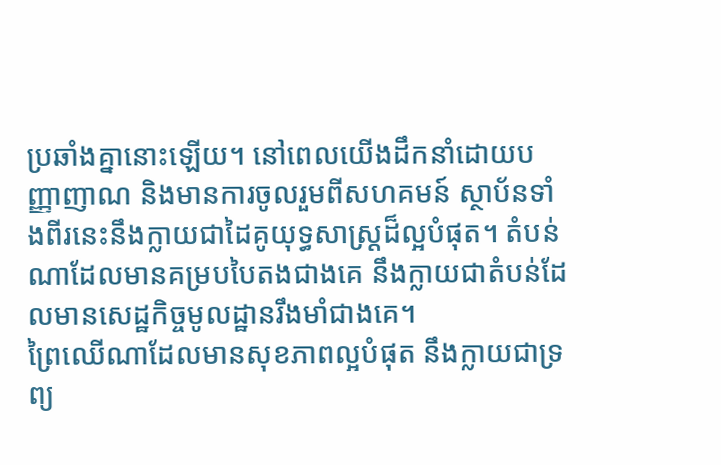ប្រឆាំងគ្នានោះឡើយ។ នៅពេលយើងដឹកនាំដោយបញ្ញាញាណ និងមានការចូលរួមពីសហគមន៍ ស្ថាប័នទាំងពីរនេះនឹងក្លាយជាដៃគូយុទ្ធសាស្ត្រដ៏ល្អបំផុត។ តំបន់ណាដែលមានគម្របបៃតងជាងគេ នឹងក្លាយជាតំបន់ដែលមានសេដ្ឋកិច្ចមូលដ្ឋានរឹងមាំជាងគេ។
ព្រៃឈើណាដែលមានសុខភាពល្អបំផុត នឹងក្លាយជាទ្រព្យ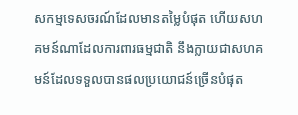សកម្មទេសចរណ៍ដែលមានតម្លៃបំផុត ហើយសហគមន៍ណាដែលការពារធម្មជាតិ នឹងក្លាយជាសហគមន៍ដែលទទួលបានផលប្រយោជន៍ច្រើនបំផុត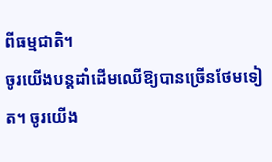ពីធម្មជាតិ។
ចូរយើងបន្តដាំដើមឈើឱ្យបានច្រើនថែមទៀត។ ចូរយើង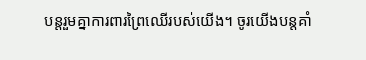បន្តរួមគ្នាការពារព្រៃឈើរបស់យើង។ ចូរយើងបន្តគាំ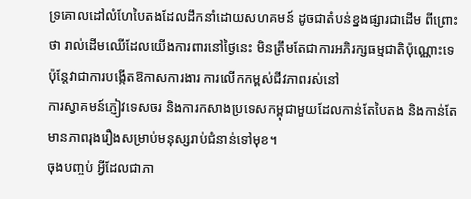ទ្រគោលដៅលំហែបៃតងដែលដឹកនាំដោយសហគមន៍ ដូចជាតំបន់ខ្នងផ្សារជាដើម ពីព្រោះថា រាល់ដើមឈើដែលយើងការពារនៅថ្ងៃនេះ មិនត្រឹមតែជាការអភិរក្សធម្មជាតិប៉ុណ្ណោះទេ ប៉ុន្តែវាជាការបង្កើតឱកាសការងារ ការលើកកម្ពស់ជីវភាពរស់នៅ
ការស្វាគមន៍ភ្ញៀវទេសចរ និងការកសាងប្រទេសកម្ពុជាមួយដែលកាន់តែបៃតង និងកាន់តែមានភាពរុងរឿងសម្រាប់មនុស្សរាប់ជំនាន់ទៅមុខ។
ចុងបញ្ចប់ អ្វីដែលជាភា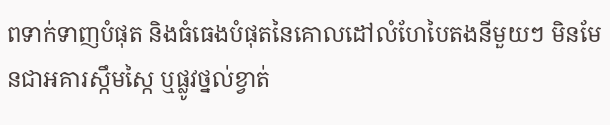ពទាក់ទាញបំផុត និងធំធេងបំផុតនៃគោលដៅលំហែបៃតងនីមួយៗ មិនមែនជាអគារស្កឹមស្កៃ ឬផ្លូវថ្នល់ខ្វាត់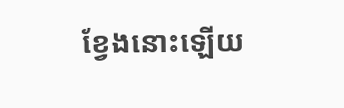ខ្វែងនោះឡើយ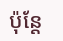ប៉ុន្តែ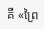គឺ «ព្រៃ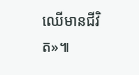ឈើមានជីវិត»៕